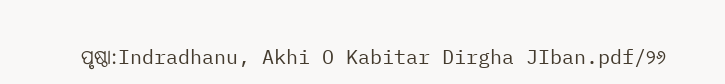ପୃଷ୍ଠା:Indradhanu, Akhi O Kabitar Dirgha JIban.pdf/୨୬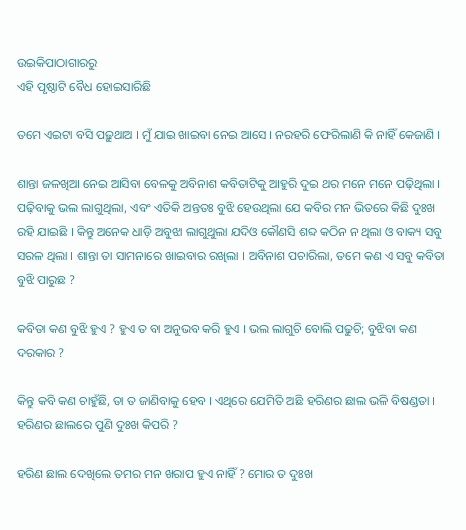ଉଇକିପାଠାଗାର‌ରୁ
ଏହି ପୃଷ୍ଠାଟି ବୈଧ ହୋଇସାରିଛି

ତମେ ଏଇଟା ବସି ପଢ଼ୁଥାଅ । ମୁଁ ଯାଇ ଖାଇବା ନେଇ ଆସେ । ନରହରି ଫେରିଲାଣି କି ନାହିଁ କେଜାଣି ।

ଶାନ୍ତା ଜଳଖିଆ ନେଇ ଆସିବା ବେଳକୁ ଅବିନାଶ କବିତାଟିକୁ ଆହୁରି ଦୁଇ ଥର ମନେ ମନେ ପଢ଼ିଥିଲା । ପଢ଼ିବାକୁ ଭଲ ଲାଗୁଥିଲା, ଏବଂ ଏତିକି ଅନ୍ତତଃ ବୁଝି ହେଉଥିଲା ଯେ କବିର ମନ ଭିତରେ କିଛି ଦୁଃଖ ରହି ଯାଇଛି । କିନ୍ତୁ ଅନେକ ଧାଡ଼ି ଅବୁଝା ଲାଗୁଥୁଲା ଯଦିଓ କୌଣସି ଶବ୍ଦ କଠିନ ନ ଥିଲା ଓ ବାକ୍ୟ ସବୁ ସରଳ ଥିଲା । ଶାନ୍ତା ତା ସାମନାରେ ଖାଇବାର ରଖିଲା । ଅବିନାଶ ପଚାରିଲା, ତମେ କଣ ଏ ସବୁ କବିତା ବୁଝି ପାରୁଛ ?

କବିତା କଣ ବୁଝି ହୁଏ ? ହୁଏ ତ ବା ଅନୁଭବ କରି ହୁଏ । ଭଲ ଲାଗୁଚି ବୋଲି ପଢୁଚି; ବୁଝିବା କଣ ଦରକାର ?

କିନ୍ତୁ କବି କଣ ଚାହୁଁଛି, ତା ତ ଜାଣିବାକୁ ହେବ । ଏଥିରେ ଯେମିତି ଅଛି ହରିଣର ଛାଲ ଭଳି ବିଷଣ୍ଡତା । ହରିଣର ଛାଲରେ ପୁଣି ଦୁଃଖ କିପରି ?

ହରିଣ ଛାଲ ଦେଖିଲେ ତମର ମନ ଖରାପ ହୁଏ ନାହିଁ ? ମୋର ତ ଦୁଃଖ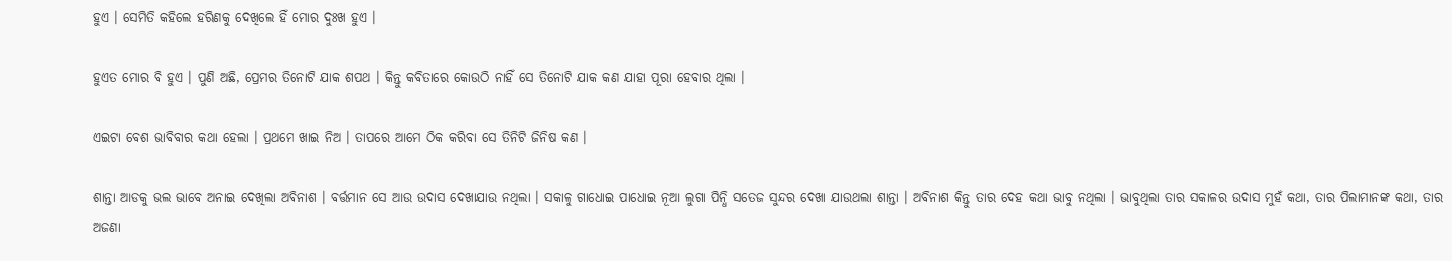ହୁଏ । ସେମିତି କହିଲେ ହରିଣକୁ ଦେଖିଲେ ହିଁ ମୋର ଦୁଃଖ ହୁଏ ।

ହୁଏତ ମୋର ବି ହୁଏ । ପୁଣି ଅଛି, ପ୍ରେମର ତିନୋଟି ଯାକ ଶପଥ । କିନ୍ତୁ କବିତାରେ କୋଉଠି ନାହିଁ ସେ ତିନୋଟି ଯାକ କଣ ଯାହା ପୂରା ହେବାର ଥିଲା ।

ଏଇଟା ବେଶ ଭାବିବାର କଥା ହେଲା । ପ୍ରଥମେ ଖାଇ ନିଅ । ତାପରେ ଆମେ ଠିକ କରିବା ସେ ତିନିଟି ଜିନିଷ କଣ ।

ଶାନ୍ତା ଆଡକୁ ଭଲ ଭାବେ ଅନାଇ ଦେଖିଲା ଅବିନାଶ । ବର୍ତ୍ତମାନ ସେ ଆଉ ଉଦାସ ଦେଖାଯାଉ ନଥିଲା । ସକାଳୁ ଗାଧୋଇ ପାଧୋଇ ନୂଆ ଲୁଗା ପିନ୍ଧି ସତେଜ ସୁନ୍ଦର ଦେଖା ଯାଉଥଲା ଶାନ୍ତା । ଅବିନାଶ କିନ୍ତୁ ତାର ଦେହ କଥା ଭାବୁ ନଥିଲା । ଭାବୁଥିଲା ତାର ସକାଳର ଉଦାସ ମୁହଁ କଥା, ତାର ପିଲାମାନଙ୍କ କଥା, ତାର ଅଜଣା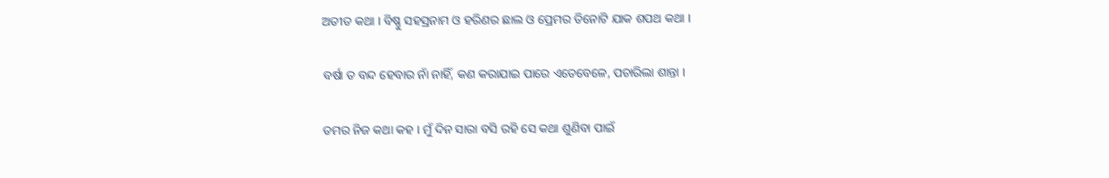ଅତୀତ କଥା । ବିଷ୍ଣୁ ସହସ୍ରନାମ ଓ ହରିଣର ଛାଲ ଓ ପ୍ରେମର ତିନୋଟି ଯାକ ଶପଥ କଥା ।

ବର୍ଷା ତ ବନ୍ଦ ହେବାର ନାଁ ନାହିଁ, କଣ କରାଯାଇ ପାରେ ଏତେବେଳେ, ପଚାରିଲା ଶାନ୍ତା ।

ତମର ନିଜ କଥା କହ । ମୁଁ ଦିନ ସାରା ବସି ରହି ସେ କଥା ଶୁଣିବା ପାଇଁ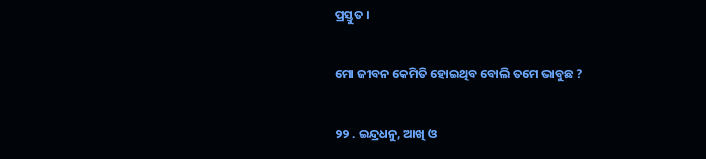ପ୍ରସ୍ତୁତ ।

ମୋ ଜୀବନ କେମିତି ହୋଇଥିବ ବୋଲି ତମେ ଭାବୁଛ ?

୨୨ . ଇନ୍ଦ୍ରଧନୁ, ଆଖି ଓ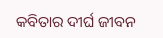କବିତାର ଦୀର୍ଘ ଜୀବନ